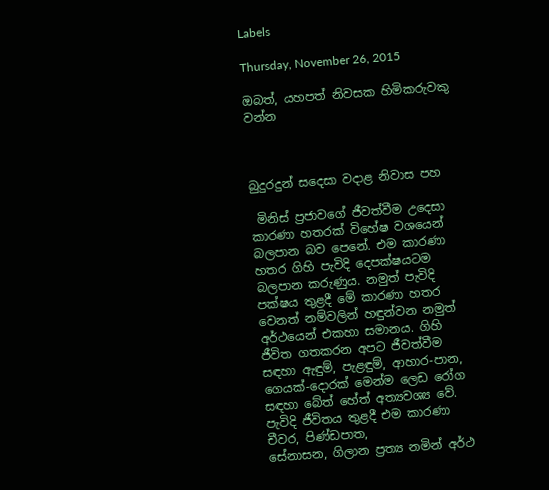Labels

Thursday, November 26, 2015

ඔබත්, යහපත් නිවසක හිමිකරුවකු වන්න



බුදුරදුන් සදෙසා වදාළ නිවාස පහ

 මිනිස්‌ ප්‍රජාවගේ ජීවත්වීම උදෙසා කාරණා හතරක්‌ විහේෂ වශයෙන් බලපාන බව පෙනේ. එම කාරණා හතර ගිහි පැවිදි දෙපක්‌ෂයටම බලපාන කරුණුය. නමුත් පැවිදි පක්‌ෂය තුළදී මේ කාරණා හතර වෙනත් නම්වලින් හඳුන්වන නමුත් අර්ථයෙන් එකහා සමානය. ගිහි ජීවිත ගතකරන අපට ජීවත්වීම සඳහා ඇඳුම්, පැළඳුම්, ආහාර-පාන, ගෙයක්‌-දොරක්‌ මෙන්ම ලෙඩ රෝග සඳහා බේත් හේත් අත්‍යවශ්‍ය වේ. පැවිදි ජීවිතය තුළදී එම කාරණා චීවර, පිණ්‌ඩපාත,
සේනාසන, ගිලාන ප්‍රත්‍ය නමින් අර්ථ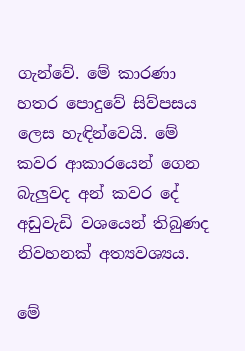ගැන්වේ. මේ කාරණා හතර පොදුවේ සිව්පසය ලෙස හැඳින්වෙයි. මේ කවර ආකාරයෙන් ගෙන බැලුවද අන් කවර දේ අඩුවැඩි වශයෙන් තිබුණද නිවහනක්‌ අත්‍යවශ්‍යය.

මේ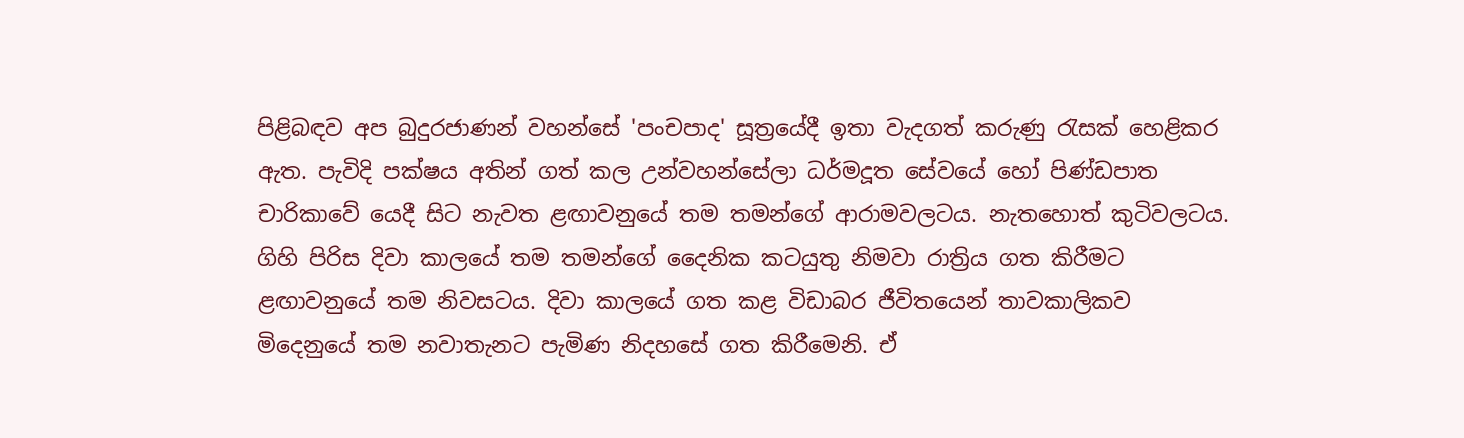පිළිබඳව අප බුදුරජාණන් වහන්සේ 'පංචපාද' සූත්‍රයේදී ඉතා වැදගත් කරුණු රැසක්‌ හෙළිකර ඇත. පැවිදි පක්‌ෂය අතින් ගත් කල උන්වහන්සේලා ධර්මදූත සේවයේ හෝ පිණ්‌ඩපාත චාරිකාවේ යෙදී සිට නැවත ළඟාවනුයේ තම තමන්ගේ ආරාමවලටය. නැතහොත් කුටිවලටය. ගිහි පිරිස දිවා කාලයේ තම තමන්ගේ දෛනික කටයුතු නිමවා රාත්‍රිය ගත කිරීමට ළඟාවනුයේ තම නිවසටය. දිවා කාලයේ ගත කළ විඩාබර ජීවිතයෙන් තාවකාලිකව මිදෙනුයේ තම නවාතැනට පැමිණ නිදහසේ ගත කිරීමෙනි. ඒ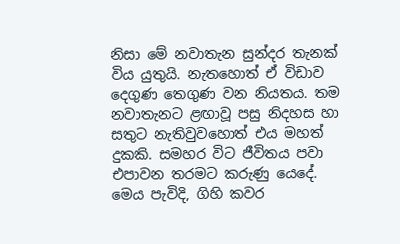නිසා මේ නවාතැන සුන්දර තැනක්‌ විය යුතුයි. නැතහොත් ඒ විඩාව දෙගුණ තෙගුණ වන නියතය. තම නවාතැනට ළඟාවූ පසු නිදහස හා සතුට නැතිවුවහොත් එය මහත් දුකකි. සමහර විට ජීවිතය පවා එපාවන තරමට කරුණු යෙදේ. මෙය පැවිදි, ගිහි කවර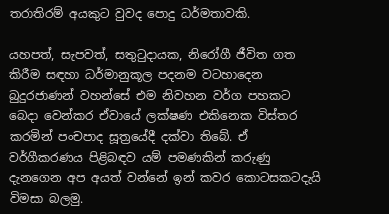තරාතිරම් අයකුට වුවද පොදු ධර්මතාවකි.

යහපත්, සැපවත්, සතුටුදායක, නිරෝගී ජීවිත ගත කිරීම සඳහා ධර්මානුකූල පදනම වටහාදෙන බුදුරජාණන් වහන්සේ එම නිවහන වර්ග පහකට බෙදා වෙන්කර ඒවායේ ලක්‌ෂණ එකිනෙක විස්‌තර කරමින් පංචපාද සූත්‍රයේදී දක්‌වා තිබේ. ඒ වර්ගීකරණය පිළිබඳව යම් පමණකින් කරුණු දැනගෙන අප අයත් වන්නේ ඉන් කවර කොටසකටදැයි විමසා බලමු.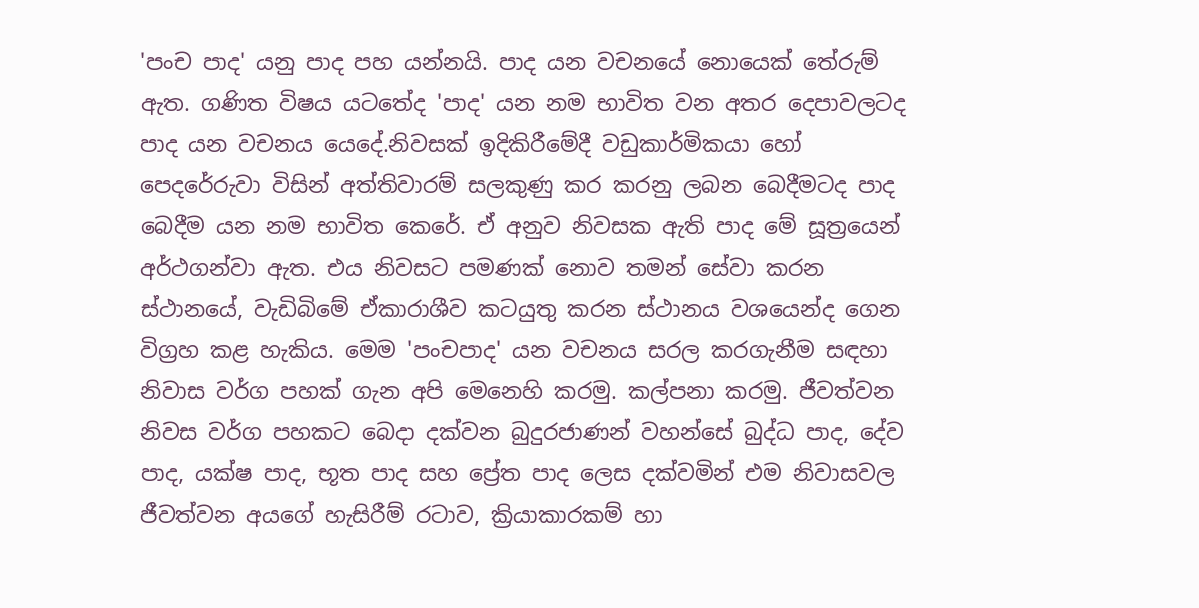'පංච පාද' යනු පාද පහ යන්නයි. පාද යන වචනයේ නොයෙක්‌ තේරුම් ඇත. ගණිත විෂය යටතේද 'පාද' යන නම භාවිත වන අතර දෙපාවලටද පාද යන වචනය යෙදේ.නිවසක්‌ ඉදිකිරීමේදී වඩුකාර්මිකයා හෝ පෙදරේරුවා විසින් අත්තිවාරම් සලකුණු කර කරනු ලබන බෙදීමටද පාද බෙදීම යන නම භාවිත කෙරේ. ඒ අනුව නිවසක ඇති පාද මේ සූත්‍රයෙන් අර්ථගන්වා ඇත. එය නිවසට පමණක්‌ නොව තමන් සේවා කරන ස්‌ථානයේ, වැඩිබිමේ ඒකාරාශීව කටයුතු කරන ස්‌ථානය වශයෙන්ද ගෙන විග්‍රහ කළ හැකිය. මෙම 'පංචපාද' යන වචනය සරල කරගැනීම සඳහා නිවාස වර්ග පහක්‌ ගැන අපි මෙනෙහි කරමු. කල්පනා කරමු. ජීවත්වන නිවස වර්ග පහකට බෙදා දක්‌වන බුදුරජාණන් වහන්සේ බුද්ධ පාද, දේව පාද, යක්‌ෂ පාද, භූත පාද සහ ප්‍රේත පාද ලෙස දක්‌වමින් එම නිවාසවල ජීවත්වන අයගේ හැසිරීම් රටාව, ක්‍රියාකාරකම් හා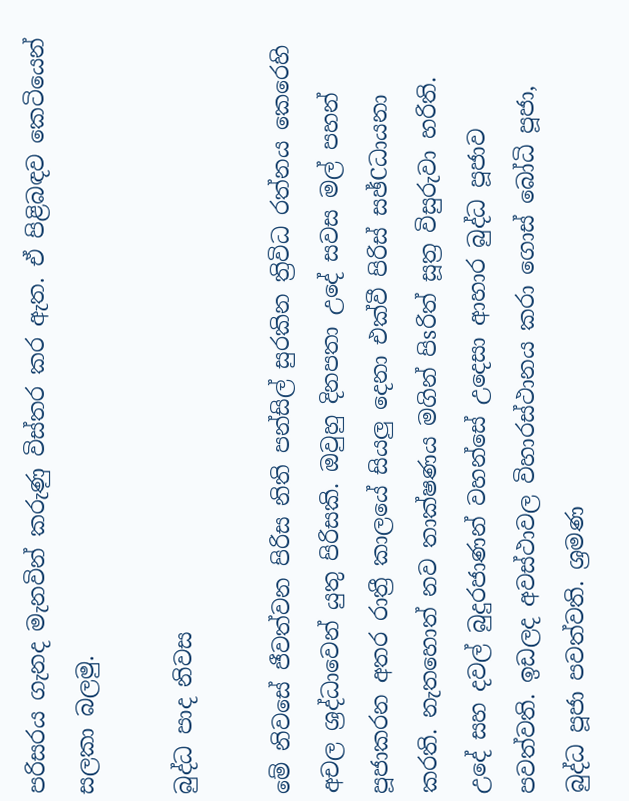පරිසරය ගැනද මැනවින් කරුණු විස්‌තර කර ඇත. ඒ පිළිබඳව කෙටියෙන් සලකා බලමු.

බුද්ධ පාද නිවස

මේ නිවසේ ජීවත්වන පිරිස නිති පන්සිල් සුරකින ත්‍රිවිධ රත්නය කෙරෙහි අචල ශ්‍රද්ධාවෙන් යුතු පිරිසකි. ඔවුහු දිනපතා උදේ සවස මල් පහන් පූජාකරන අතර රාත්‍රී කාලයේ සියලු දෙනා එක්‌වී පිරිස්‌ සඡ්Cධායනා කරති. නැතහොත් නව තාක්‌ෂණය මගින් පිsරිත් සූත්‍ර විසුරුවා හරිති. උදේ සහ දවල් බුදුරජාණන් වහන්සේ උදෙසා ආහාර බුද්ධ පූජාව පවත්වති. ඉඩලද අවස්‌ථාවල විහාරස්‌ථානය කරා ගොස්‌ බෝධි පූජා, බුද්ධ පූජා පවත්වති. ශ්‍රමණ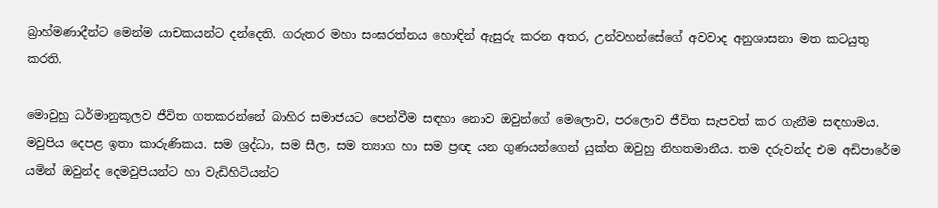බ්‍රාහ්මණාදීන්ට මෙන්ම යාචකයන්ට දන්දෙති. ගරුතර මහා සංඝරත්නය හොඳින් ඇසුරු කරන අතර, උන්වහන්සේගේ අවවාද අනුශාසනා මත කටයුතු කරති.

මොවුහු ධර්මානුකූලව ජීවිත ගතකරන්නේ බාහිර සමාජයට පෙන්වීම සඳහා නොව ඔවුන්ගේ මෙලොව, පරලොව ජීවිත සැපවත් කර ගැනීම සඳහාමය. මවුපිය දෙපළ ඉතා කාරුණිකය. සම ශ්‍රද්ධා, සම සීල, සම ත්‍යාග හා සම ප්‍රඥ යන ගුණයන්ගෙන් යුක්‌ත ඔවුහු නිහතමානීය. තම දරුවන්ද එම අඩිපාරේම යමින් ඔවුන්ද දෙමවුපියන්ට හා වැඩිහිටියන්ට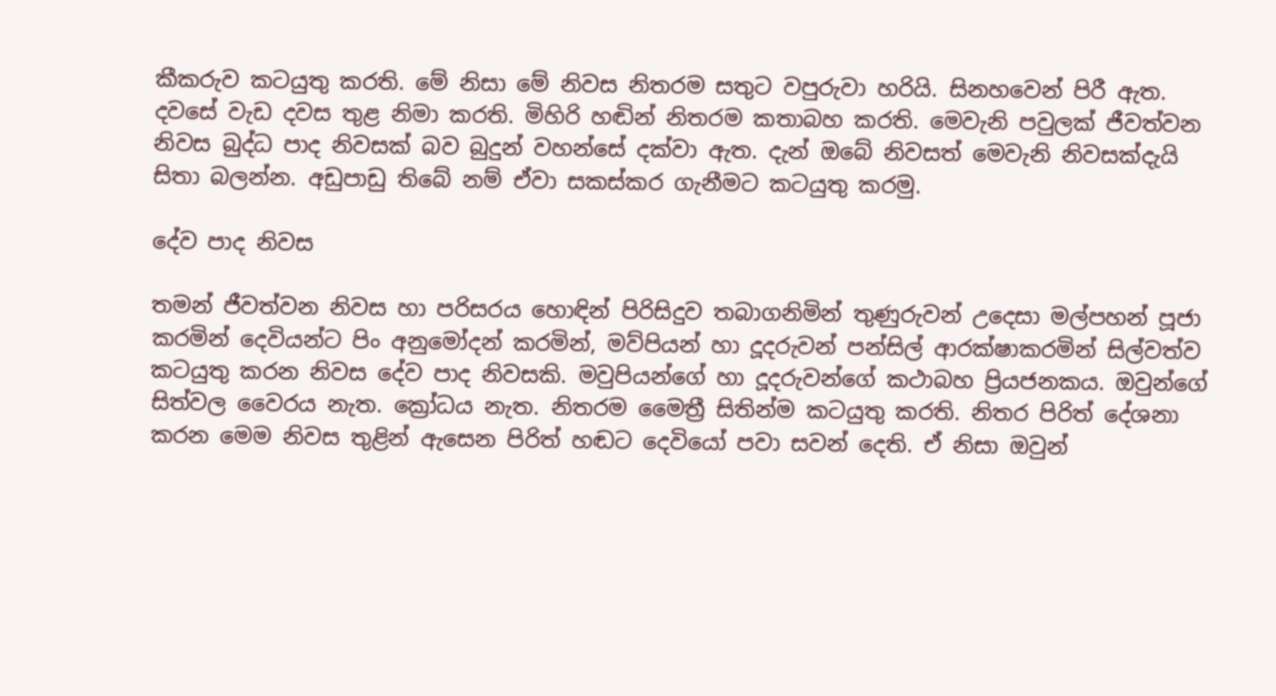කීකරුව කටයුතු කරති. මේ නිසා මේ නිවස නිතරම සතුට වපුරුවා හරියි. සිනහවෙන් පිරී ඇත. දවසේ වැඩ දවස තුළ නිමා කරති. මිහිරි හඬින් නිතරම කතාබහ කරති. මෙවැනි පවුලක්‌ ජීවත්වන නිවස බුද්ධ පාද නිවසක්‌ බව බුදුන් වහන්සේ දක්‌වා ඇත. දැන් ඔබේ නිවසත් මෙවැනි නිවසක්‌දැයි සිතා බලන්න. අඩුපාඩු තිබේ නම් ඒවා සකස්‌කර ගැනීමට කටයුතු කරමු.

දේව පාද නිවස

තමන් ජීවත්වන නිවස හා පරිසරය හොඳින් පිරිසිදුව තබාගනිමින් තුණුරුවන් උදෙසා මල්පහන් පූජා කරමින් දෙවියන්ට පිං අනුමෝදන් කරමින්, මව්පියන් හා දූදරුවන් පන්සිල් ආරක්‌ෂාකරමින් සිල්වත්ව කටයුතු කරන නිවස දේව පාද නිවසකි. මවුපියන්ගේ හා දූදරුවන්ගේ කථාබහ ප්‍රියජනකය. ඔවුන්ගේ සිත්වල වෛරය නැත. ක්‍රෝධය නැත. නිතරම මෛත්‍රී සිතින්ම කටයුතු කරති. නිතර පිරිත් දේශනා කරන මෙම නිවස තුළින් ඇසෙන පිරිත් හඬට දෙවියෝ පවා සවන් දෙති. ඒ නිසා ඔවුන්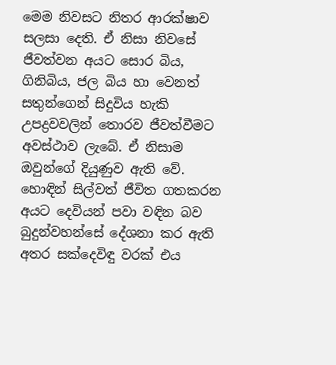මෙම නිවසට නිතර ආරක්‌ෂාව සලසා දෙති. ඒ නිසා නිවසේ ජීවත්වන අයට සොර බිය, ගිනිබිය, ජල බිය හා වෙනත් සතුන්ගෙන් සිදුවිය හැකි උපද්‍රවවලින් තොරව ජීවත්වීමට අවස්‌ථාව ලැබේ. ඒ නිසාම ඔවුන්ගේ දියුණුව ඇති වේ. හොඳින් සිල්වත් ජීවිත ගතකරන අයට දෙවියන් පවා වඳින බව බුදුන්වහන්සේ දේශනා කර ඇති අතර සක්‌දෙවිඳු වරක්‌ එය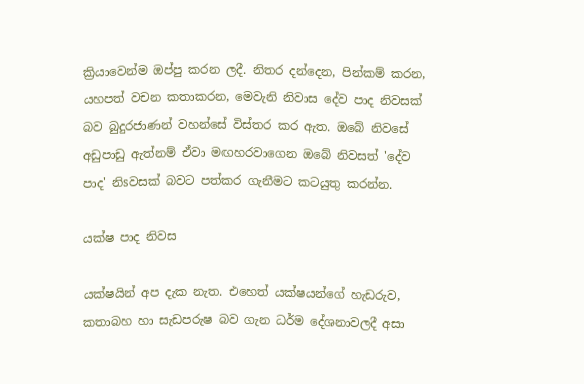ක්‍රියාවෙන්ම ඔප්පු කරන ලදී. නිතර දන්දෙන, පින්කම් කරන, යහපත් වචන කතාකරන, මෙවැනි නිවාස දේව පාද නිවසක්‌ බව බුදුරජාණන් වහන්සේ විස්‌තර කර ඇත. ඔබේ නිවසේ අඩුපාඩු ඇත්නම් ඒවා මඟහරවාගෙන ඔබේ නිවසත් 'දේව පාද' නිsවසක්‌ බවට පත්කර ගැනීමට කටයුතු කරන්න.

යක්‌ෂ පාද නිවස

යක්‌ෂයින් අප දැක නැත. එහෙත් යක්‌ෂයන්ගේ හැඩරුව, කතාබහ හා සැඩපරුෂ බව ගැන ධර්ම දේශනාවලදී අසා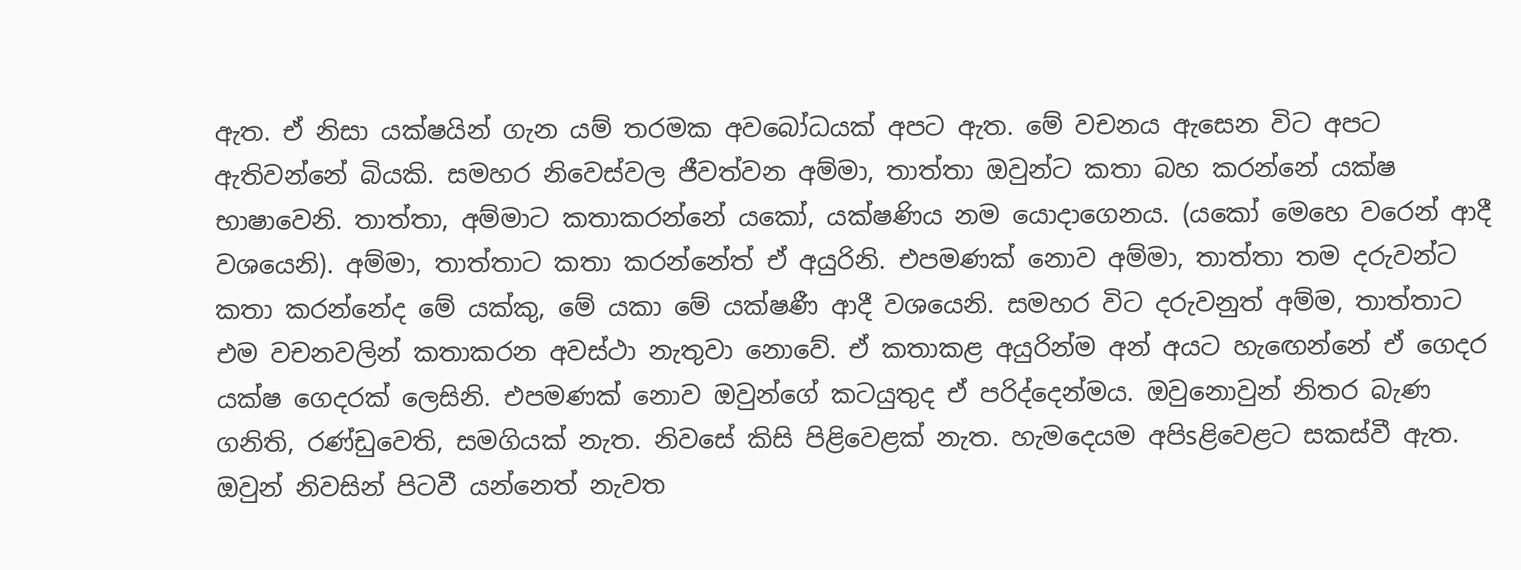ඇත. ඒ නිසා යක්‌ෂයින් ගැන යම් තරමක අවබෝධයක්‌ අපට ඇත. මේ වචනය ඇසෙන විට අපට ඇතිවන්නේ බියකි. සමහර නිවෙස්‌වල ජීවත්වන අම්මා, තාත්තා ඔවුන්ට කතා බහ කරන්නේ යක්‌ෂ භාෂාවෙනි. තාත්තා, අම්මාට කතාකරන්නේ යකෝ, යක්‌ෂණිය නම යොදාගෙනය. (යකෝ මෙහෙ වරෙන් ආදී වශයෙනි). අම්මා, තාත්තාට කතා කරන්නේත් ඒ අයුරිනි. එපමණක්‌ නොව අම්මා, තාත්තා තම දරුවන්ට කතා කරන්නේද මේ යක්‌කු, මේ යකා මේ යක්‌ෂණී ආදී වශයෙනි. සමහර විට දරුවනුත් අම්ම, තාත්තාට එම වචනවලින් කතාකරන අවස්‌ථා නැතුවා නොවේ. ඒ කතාකළ අයුරින්ම අන් අයට හැඟෙන්නේ ඒ ගෙදර යක්‌ෂ ගෙදරක්‌ ලෙසිනි. එපමණක්‌ නොව ඔවුන්ගේ කටයුතුද ඒ පරිද්දෙන්මය. ඔවුනොවුන් නිතර බැණ ගනිති, රණ්‌ඩුවෙති, සමගියක්‌ නැත. නිවසේ කිසි පිළිවෙළක්‌ නැත. හැමදෙයම අපිsළිවෙළට සකස්‌වී ඇත. ඔවුන් නිවසින් පිටවී යන්නෙත් නැවත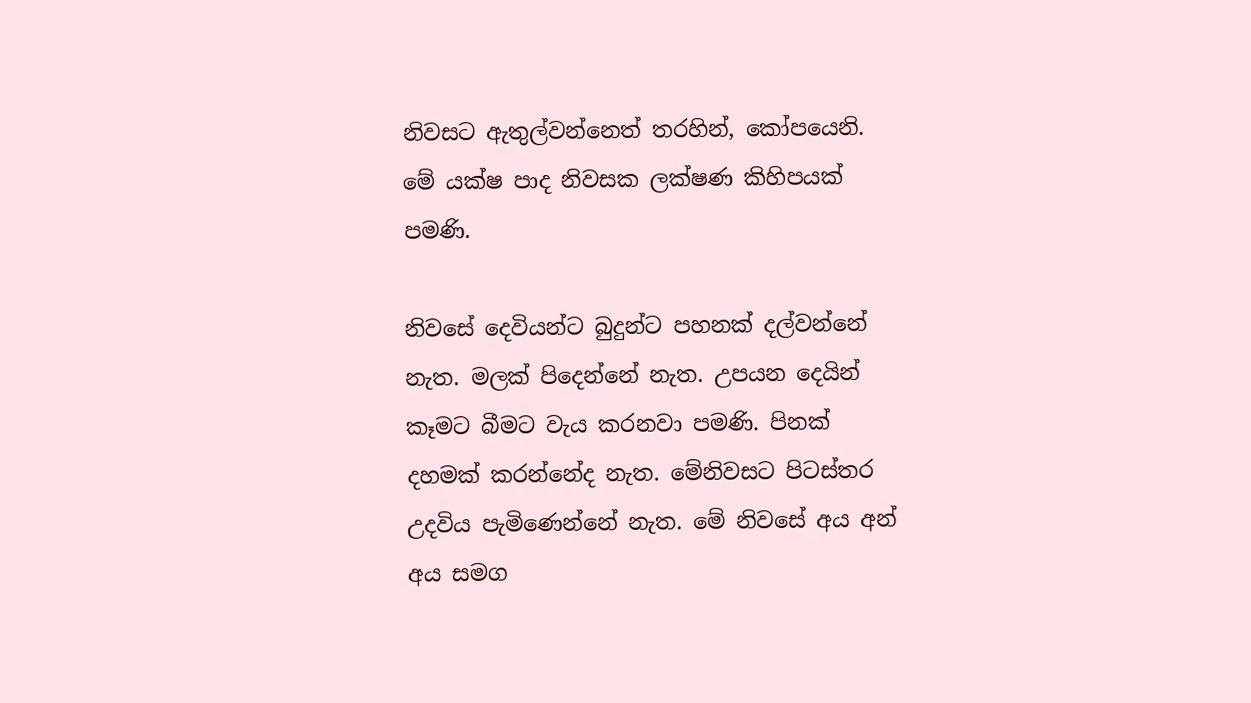නිවසට ඇතුල්වන්නෙත් තරහින්, කෝපයෙනි. මේ යක්‌ෂ පාද නිවසක ලක්‌ෂණ කිහිපයක්‌ පමණි.

නිවසේ දෙවියන්ට බුදුන්ට පහනක්‌ දල්වන්නේ නැත. මලක්‌ පිදෙන්නේ නැත. උපයන දෙයින් කෑමට බීමට වැය කරනවා පමණි. පිනක්‌ දහමක්‌ කරන්නේද නැත. මේනිවසට පිටස්‌තර උදවිය පැමිණෙන්නේ නැත. මේ නිවසේ අය අන් අය සමග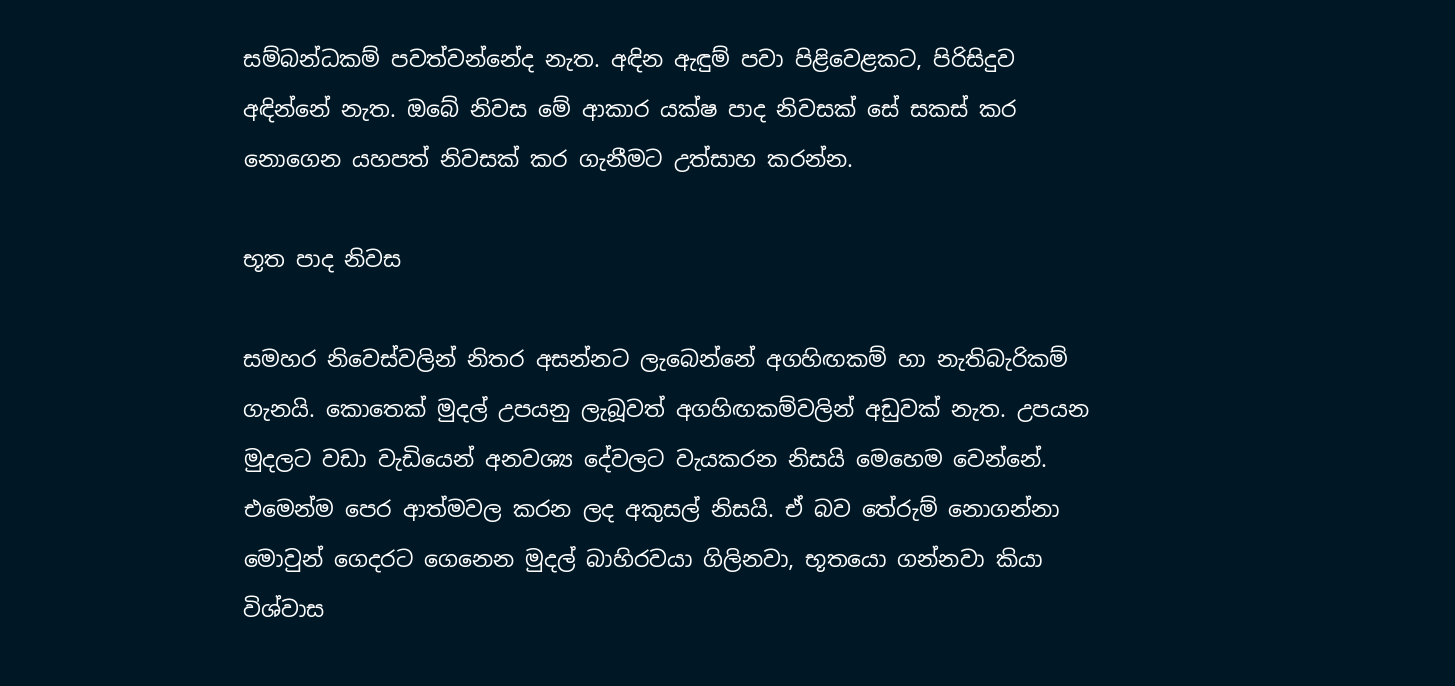සම්බන්ධකම් පවත්වන්නේද නැත. අඳින ඇඳුම් පවා පිළිවෙළකට, පිරිසිදුව අඳින්නේ නැත. ඔබේ නිවස මේ ආකාර යක්‌ෂ පාද නිවසක්‌ සේ සකස්‌ කර නොගෙන යහපත් නිවසක්‌ කර ගැනීමට උත්සාහ කරන්න.

භූත පාද නිවස

සමහර නිවෙස්‌වලින් නිතර අසන්නට ලැබෙන්නේ අගහිඟකම් හා නැතිබැරිකම් ගැනයි. කොතෙක්‌ මුදල් උපයනු ලැබූවත් අගහිඟකම්වලින් අඩුවක්‌ නැත. උපයන මුදලට වඩා වැඩියෙන් අනවශ්‍ය දේවලට වැයකරන නිසයි මෙහෙම වෙන්නේ. එමෙන්ම පෙර ආත්මවල කරන ලද අකුසල් නිසයි. ඒ බව තේරුම් නොගන්නා මොවුන් ගෙදරට ගෙනෙන මුදල් බාහිරවයා ගිලිනවා, භූතයො ගන්නවා කියා විශ්වාස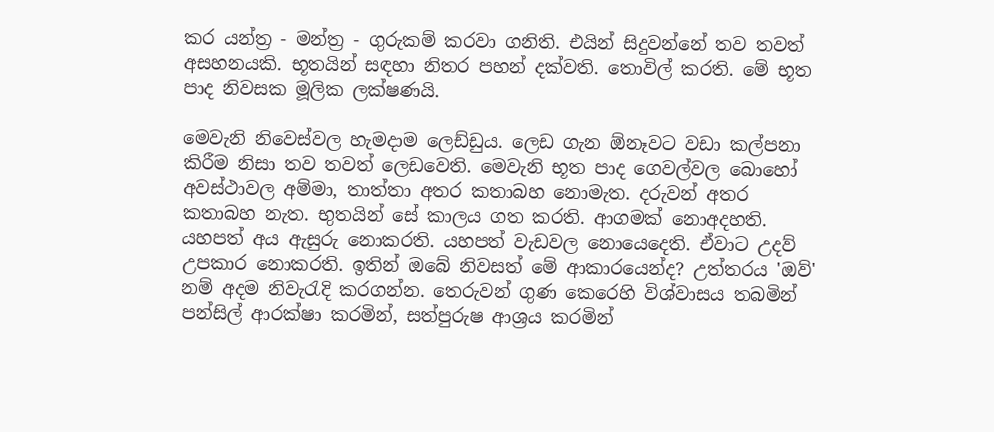කර යන්ත්‍ර - මන්ත්‍ර - ගුරුකම් කරවා ගනිති. එයින් සිදුවන්නේ තව තවත් අසහනයකි. භූතයින් සඳහා නිතර පහන් දක්‌වති. තොවිල් කරති. මේ භූත පාද නිවසක මූලික ලක්‌ෂණයි.

මෙවැනි නිවෙස්‌වල හැමදාම ලෙඩ්ඩුය. ලෙඩ ගැන ඕනෑවට වඩා කල්පනා කිරීම නිසා තව තවත් ලෙඩවෙති. මෙවැනි භූත පාද ගෙවල්වල බොහෝ අවස්‌ථාවල අම්මා, තාත්තා අතර කතාබහ නොමැත. දරුවන් අතර කතාබහ නැත. භුතයින් සේ කාලය ගත කරති. ආගමක්‌ නොඅදහති. යහපත් අය ඇසුරු නොකරති. යහපත් වැඩවල නොයෙදෙති. ඒවාට උදව් උපකාර නොකරති. ඉතින් ඔබේ නිවසත් මේ ආකාරයෙන්ද? උත්තරය 'ඔව්' නම් අදම නිවැරැදි කරගන්න. තෙරුවන් ගුණ කෙරෙහි විශ්වාසය තබමින් පන්සිල් ආරක්‌ෂා කරමින්, සත්පුරුෂ ආශ්‍රය කරමින්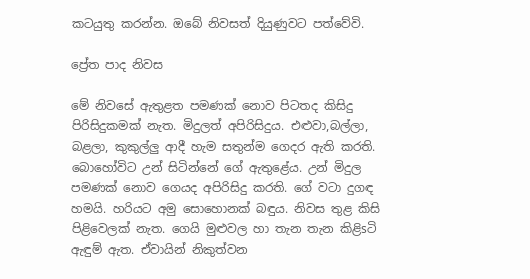කටයුතු කරන්න. ඔබේ නිවසත් දියුණුවට පත්වේවි.

ප්‍රේත පාද නිවස

මේ නිවසේ ඇතුළත පමණක්‌ නොව පිටතද කිසිදු පිරිසිදුකමක්‌ නැත. මිදුලත් අපිරිසිදුය. එළුවා,බල්ලා, බළලා, කුකුල්ලු ආදී හැම සතුන්ම ගෙදර ඇති කරති. බොහෝවිට උන් සිටින්නේ ගේ ඇතුළේය. උන් මිදුල පමණක්‌ නොව ගෙයද අපිරිසිදු කරති. ගේ වටා දුගඳ හමයි. හරියට අමු සොහොනක්‌ බඳුය. නිවස තුළ කිසි පිළිවෙලක්‌ නැත. ගෙයි මුළුවල හා තැන තැන කිළිsටි ඇඳුම් ඇත. ඒවායින් නිකුත්වන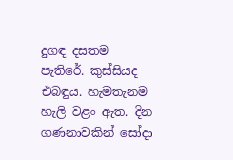දුගඳ දසතම පැතිරේ. කුස්‌සියද එබඳුය. හැමතැනම හැලි වළං ඇත. දින ගණනාවකින් සෝදා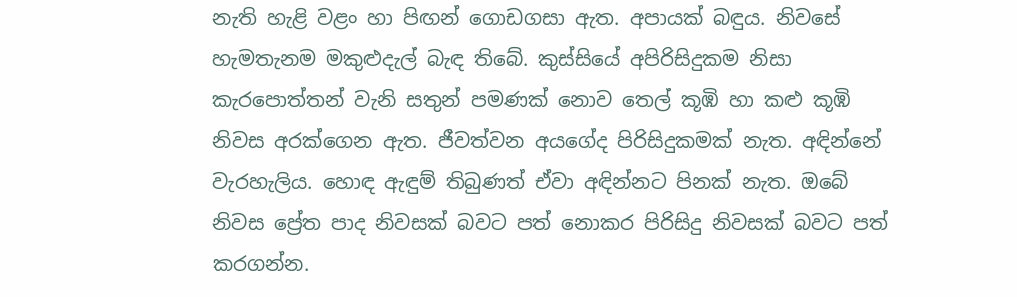නැති හැළි වළං හා පිඟන් ගොඩගසා ඇත. අපායක්‌ බඳුය. නිවසේ හැමතැනම මකුළුදැල් බැඳ තිබේ. කුස්‌සියේ අපිරිසිදුකම නිසා කැරපොත්තන් වැනි සතුන් පමණක්‌ නොව තෙල් කූඹි හා කළු කූඹි නිවස අරක්‌ගෙන ඇත. ජීවත්වන අයගේද පිරිසිදුකමක්‌ නැත. අඳින්නේ වැරහැලිය. හොඳ ඇඳුම් තිබුණත් ඒවා අඳින්නට පිනක්‌ නැත. ඔබේ නිවස ප්‍රේත පාද නිවසක්‌ බවට පත් නොකර පිරිසිදු නිවසක්‌ බවට පත් කරගන්න.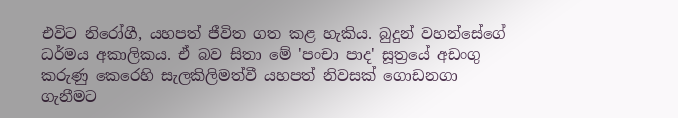එවිට නිරෝගී, යහපත් ජීවිත ගත කළ හැකිය. බුදුන් වහන්සේගේ ධර්මය අකාලිකය. ඒ බව සිතා මේ 'පංචා පාද' සූත්‍රයේ අඩංගු කරුණු කෙරෙහි සැලකිලිමත්වී යහපත් නිවසක්‌ ගොඩනගා ගැනීමට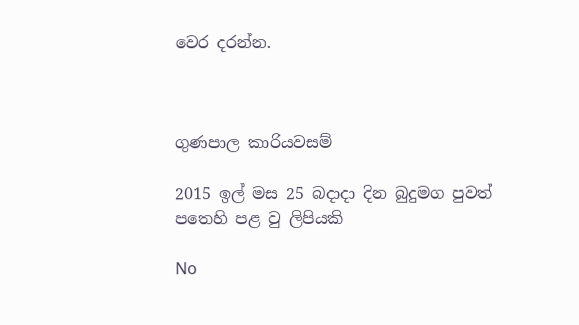වෙර දරන්න.



ගුණපාල කාරියවසම්

2015 ඉල් මස 25 බදාදා දින බුදුමග පුවත් පතෙහි පළ වු ලිපියකි

No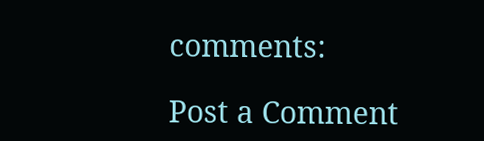comments:

Post a Comment